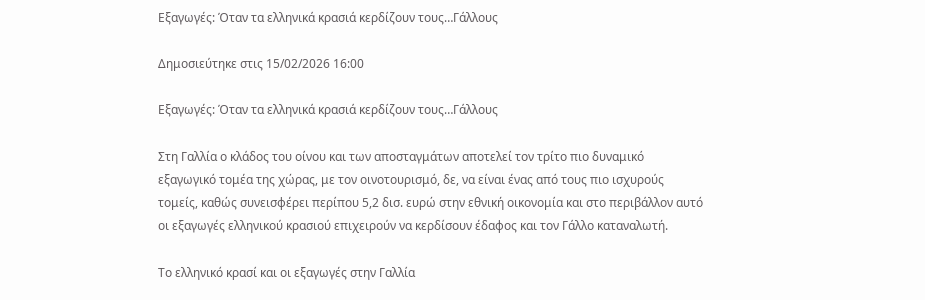Εξαγωγές: Όταν τα ελληνικά κρασιά κερδίζουν τους…Γάλλους

Δημοσιεύτηκε στις 15/02/2026 16:00

Εξαγωγές: Όταν τα ελληνικά κρασιά κερδίζουν τους…Γάλλους

Στη Γαλλία ο κλάδος του οίνου και των αποσταγμάτων αποτελεί τον τρίτο πιο δυναμικό εξαγωγικό τομέα της χώρας, με τον οινοτουρισμό, δε, να είναι ένας από τους πιο ισχυρούς τομείς, καθώς συνεισφέρει περίπου 5,2 δισ. ευρώ στην εθνική οικονομία και στο περιβάλλον αυτό οι εξαγωγές ελληνικού κρασιού επιχειρούν να κερδίσουν έδαφος και τον Γάλλο καταναλωτή.

Το ελληνικό κρασί και οι εξαγωγές στην Γαλλία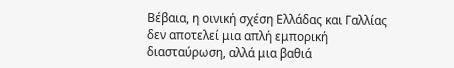Βέβαια, η οινική σχέση Ελλάδας και Γαλλίας δεν αποτελεί μια απλή εμπορική διασταύρωση, αλλά μια βαθιά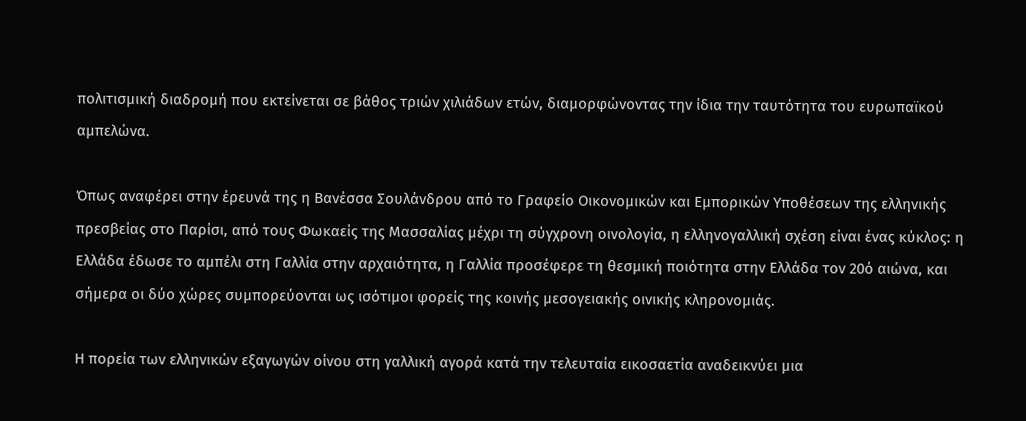πολιτισμική διαδρομή που εκτείνεται σε βάθος τριών χιλιάδων ετών, διαμορφώνοντας την ίδια την ταυτότητα του ευρωπαϊκού αμπελώνα.

Όπως αναφέρει στην έρευνά της η Βανέσσα Σουλάνδρου από το Γραφείο Οικονομικών και Εμπορικών Υποθέσεων της ελληνικής πρεσβείας στο Παρίσι, από τους Φωκαείς της Μασσαλίας μέχρι τη σύγχρονη οινολογία, η ελληνογαλλική σχέση είναι ένας κύκλος: η Ελλάδα έδωσε το αμπέλι στη Γαλλία στην αρχαιότητα, η Γαλλία προσέφερε τη θεσμική ποιότητα στην Ελλάδα τον 20ό αιώνα, και σήμερα οι δύο χώρες συμπορεύονται ως ισότιμοι φορείς της κοινής μεσογειακής οινικής κληρονομιάς.

Η πορεία των ελληνικών εξαγωγών οίνου στη γαλλική αγορά κατά την τελευταία εικοσαετία αναδεικνύει μια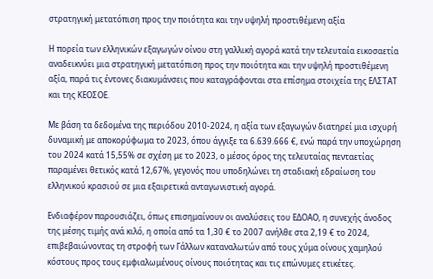στρατηγική μετατόπιση προς την ποιότητα και την υψηλή προστιθέμενη αξία

Η πορεία των ελληνικών εξαγωγών οίνου στη γαλλική αγορά κατά την τελευταία εικοσαετία αναδεικνύει μια στρατηγική μετατόπιση προς την ποιότητα και την υψηλή προστιθέμενη αξία, παρά τις έντονες διακυμάνσεις που καταγράφονται στα επίσημα στοιχεία της ΕΛΣΤΑΤ και της ΚΕΟΣΟΕ.

Με βάση τα δεδομένα της περιόδου 2010-2024, η αξία των εξαγωγών διατηρεί μια ισχυρή δυναμική με αποκορύφωμα το 2023, όπου άγγιξε τα 6.639.666 €, ενώ παρά την υποχώρηση του 2024 κατά 15,55% σε σχέση με το 2023, ο μέσος όρος της τελευταίας πενταετίας παραμένει θετικός κατά 12,67%, γεγονός που υποδηλώνει τη σταδιακή εδραίωση του ελληνικού κρασιού σε μια εξαιρετικά ανταγωνιστική αγορά.

Ενδιαφέρον παρουσιάζει, όπως επισημαίνουν οι αναλύσεις του ΕΔΟΑΟ, η συνεχής άνοδος της μέσης τιμής ανά κιλό, η οποία από τα 1,30 € το 2007 ανήλθε στα 2,19 € το 2024, επιβεβαιώνοντας τη στροφή των Γάλλων καταναλωτών από τους χύμα οίνους χαμηλού κόστους προς τους εμφιαλωμένους οίνους ποιότητας και τις επώνυμες ετικέτες.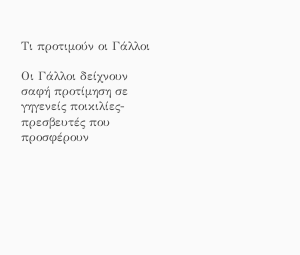Τι προτιμούν οι Γάλλοι

Οι Γάλλοι δείχνουν σαφή προτίμηση σε γηγενείς ποικιλίες-πρεσβευτές που προσφέρουν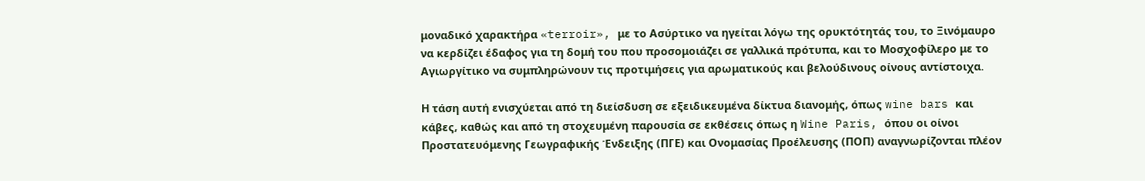μοναδικό χαρακτήρα «terroir», με το Ασύρτικο να ηγείται λόγω της ορυκτότητάς του, το Ξινόμαυρο να κερδίζει έδαφος για τη δομή του που προσομοιάζει σε γαλλικά πρότυπα, και το Μοσχοφίλερο με το Αγιωργίτικο να συμπληρώνουν τις προτιμήσεις για αρωματικούς και βελούδινους οίνους αντίστοιχα.

Η τάση αυτή ενισχύεται από τη διείσδυση σε εξειδικευμένα δίκτυα διανομής, όπως wine bars και κάβες, καθώς και από τη στοχευμένη παρουσία σε εκθέσεις όπως η Wine Paris, όπου οι οίνοι Προστατευόμενης Γεωγραφικής Ένδειξης (ΠΓΕ) και Ονομασίας Προέλευσης (ΠΟΠ) αναγνωρίζονται πλέον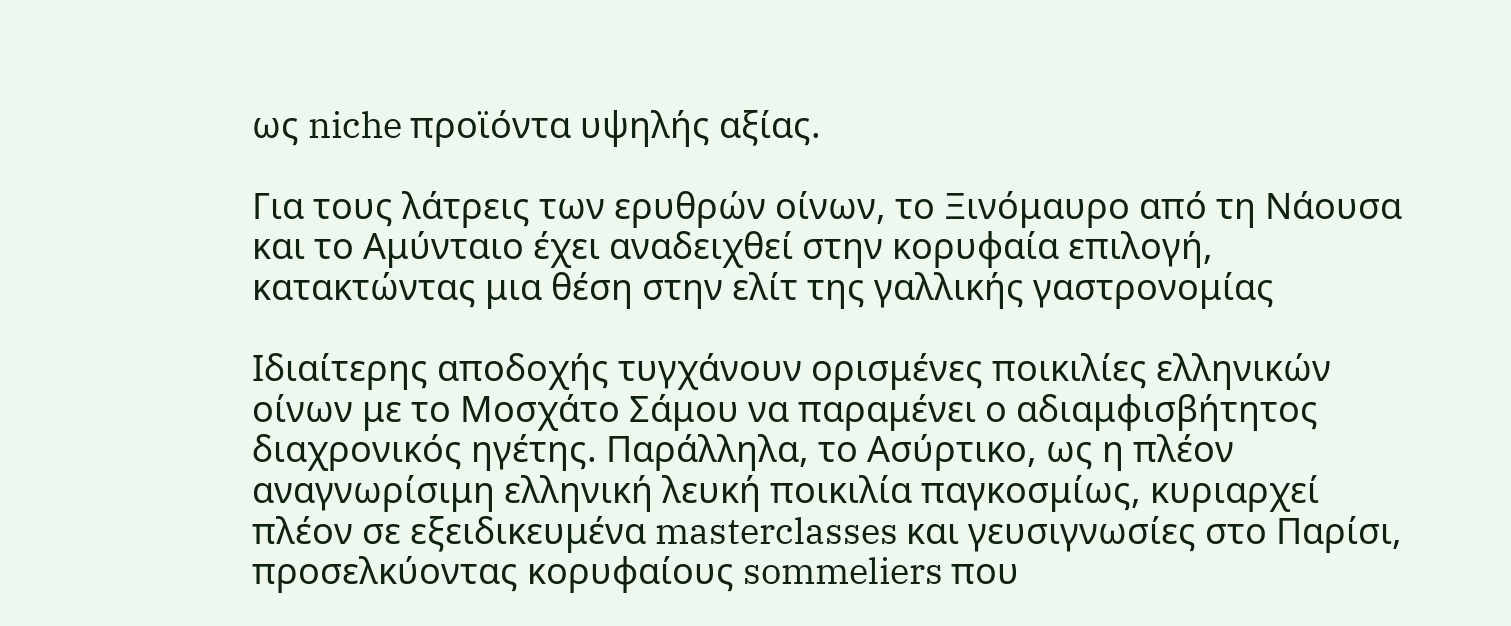ως niche προϊόντα υψηλής αξίας.

Για τους λάτρεις των ερυθρών οίνων, το Ξινόμαυρο από τη Νάουσα και το Αμύνταιο έχει αναδειχθεί στην κορυφαία επιλογή, κατακτώντας μια θέση στην ελίτ της γαλλικής γαστρονομίας

Ιδιαίτερης αποδοχής τυγχάνουν ορισμένες ποικιλίες ελληνικών οίνων με το Μοσχάτο Σάμου να παραμένει ο αδιαμφισβήτητος διαχρονικός ηγέτης. Παράλληλα, το Ασύρτικο, ως η πλέον αναγνωρίσιμη ελληνική λευκή ποικιλία παγκοσμίως, κυριαρχεί πλέον σε εξειδικευμένα masterclasses και γευσιγνωσίες στο Παρίσι, προσελκύοντας κορυφαίους sommeliers που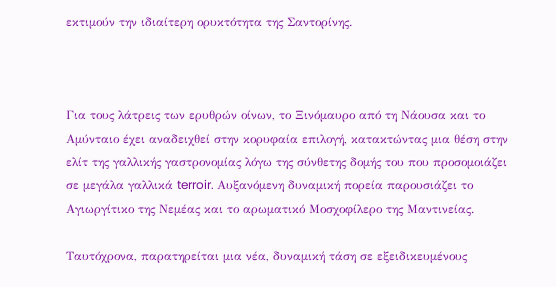εκτιμούν την ιδιαίτερη ορυκτότητα της Σαντορίνης.



Για τους λάτρεις των ερυθρών οίνων, το Ξινόμαυρο από τη Νάουσα και το Αμύνταιο έχει αναδειχθεί στην κορυφαία επιλογή, κατακτώντας μια θέση στην ελίτ της γαλλικής γαστρονομίας λόγω της σύνθετης δομής του που προσομοιάζει σε μεγάλα γαλλικά terroir. Aυξανόμενη δυναμική πορεία παρουσιάζει το Αγιωργίτικο της Νεμέας και το αρωματικό Μοσχοφίλερο της Μαντινείας.

Ταυτόχρονα, παρατηρείται μια νέα, δυναμική τάση σε εξειδικευμένους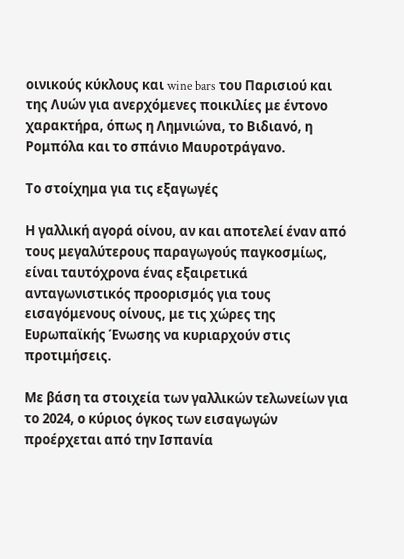οινικούς κύκλους και wine bars του Παρισιού και της Λυών για ανερχόμενες ποικιλίες με έντονο χαρακτήρα, όπως η Λημνιώνα, το Βιδιανό, η Ρομπόλα και το σπάνιο Μαυροτράγανο.

Το στοίχημα για τις εξαγωγές

Η γαλλική αγορά οίνου, αν και αποτελεί έναν από τους μεγαλύτερους παραγωγούς παγκοσμίως, είναι ταυτόχρονα ένας εξαιρετικά ανταγωνιστικός προορισμός για τους εισαγόμενους οίνους, με τις χώρες της Ευρωπαϊκής Ένωσης να κυριαρχούν στις προτιμήσεις.

Με βάση τα στοιχεία των γαλλικών τελωνείων για το 2024, ο κύριος όγκος των εισαγωγών προέρχεται από την Ισπανία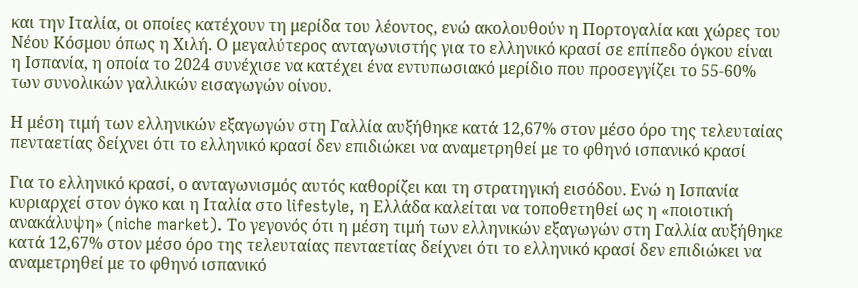και την Ιταλία, οι οποίες κατέχουν τη μερίδα του λέοντος, ενώ ακολουθούν η Πορτογαλία και χώρες του Νέου Κόσμου όπως η Χιλή. Ο μεγαλύτερος ανταγωνιστής για το ελληνικό κρασί σε επίπεδο όγκου είναι η Ισπανία, η οποία το 2024 συνέχισε να κατέχει ένα εντυπωσιακό μερίδιο που προσεγγίζει το 55-60% των συνολικών γαλλικών εισαγωγών οίνου.

Η μέση τιμή των ελληνικών εξαγωγών στη Γαλλία αυξήθηκε κατά 12,67% στον μέσο όρο της τελευταίας πενταετίας δείχνει ότι το ελληνικό κρασί δεν επιδιώκει να αναμετρηθεί με το φθηνό ισπανικό κρασί

Για το ελληνικό κρασί, ο ανταγωνισμός αυτός καθορίζει και τη στρατηγική εισόδου. Ενώ η Ισπανία κυριαρχεί στον όγκο και η Ιταλία στο lifestyle, η Ελλάδα καλείται να τοποθετηθεί ως η «ποιοτική ανακάλυψη» (niche market). Το γεγονός ότι η μέση τιμή των ελληνικών εξαγωγών στη Γαλλία αυξήθηκε κατά 12,67% στον μέσο όρο της τελευταίας πενταετίας δείχνει ότι το ελληνικό κρασί δεν επιδιώκει να αναμετρηθεί με το φθηνό ισπανικό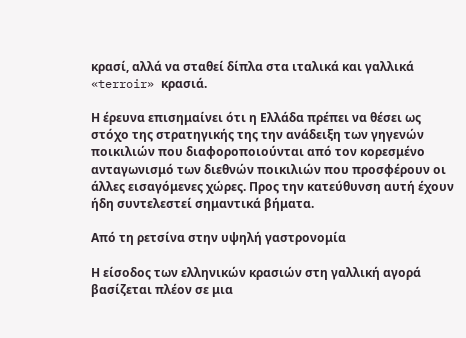κρασί, αλλά να σταθεί δίπλα στα ιταλικά και γαλλικά «terroir» κρασιά.

Η έρευνα επισημαίνει ότι η Ελλάδα πρέπει να θέσει ως στόχο της στρατηγικής της την ανάδειξη των γηγενών ποικιλιών που διαφοροποιούνται από τον κορεσμένο ανταγωνισμό των διεθνών ποικιλιών που προσφέρουν οι άλλες εισαγόμενες χώρες. Προς την κατεύθυνση αυτή έχουν ήδη συντελεστεί σημαντικά βήματα.

Από τη ρετσίνα στην υψηλή γαστρονομία

Η είσοδος των ελληνικών κρασιών στη γαλλική αγορά βασίζεται πλέον σε μια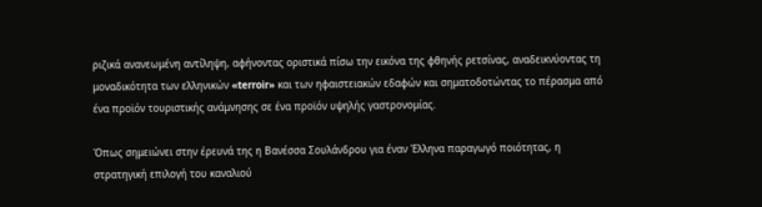ριζικά ανανεωμένη αντίληψη, αφήνοντας οριστικά πίσω την εικόνα της φθηνής ρετσίνας, αναδεικνύοντας τη μοναδικότητα των ελληνικών «terroir» και των ηφαιστειακών εδαφών και σηματοδοτώντας το πέρασμα από ένα προϊόν τουριστικής ανάμνησης σε ένα προϊόν υψηλής γαστρονομίας.

Όπως σημειώνει στην έρευνά της η Βανέσσα Σουλάνδρου για έναν Έλληνα παραγωγό ποιότητας, η στρατηγική επιλογή του καναλιού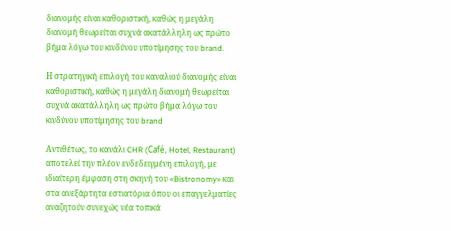διανομής είναι καθοριστική, καθώς η μεγάλη διανομή θεωρείται συχνά ακατάλληλη ως πρώτο βήμα λόγω του κινδύνου υποτίμησης του brand.

Η στρατηγική επιλογή του καναλιού διανομής είναι καθοριστική, καθώς η μεγάλη διανομή θεωρείται συχνά ακατάλληλη ως πρώτο βήμα λόγω του κινδύνου υποτίμησης του brand

Αντιθέτως, το κανάλι CHR (Café, Hotel, Restaurant) αποτελεί την πλέον ενδεδειγμένη επιλογή, με ιδιαίτερη έμφαση στη σκηνή του «Bistronomy» και στα ανεξάρτητα εστιατόρια όπου οι επαγγελματίες αναζητούν συνεχώς νέα τοπικά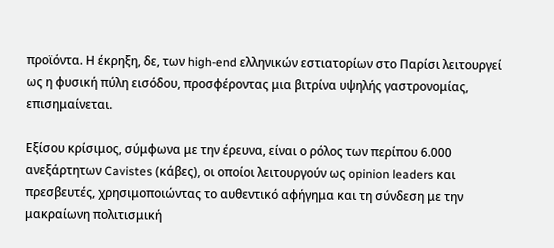προϊόντα. Η έκρηξη, δε, των high-end ελληνικών εστιατορίων στο Παρίσι λειτουργεί ως η φυσική πύλη εισόδου, προσφέροντας μια βιτρίνα υψηλής γαστρονομίας, επισημαίνεται.

Εξίσου κρίσιμος, σύμφωνα με την έρευνα, είναι ο ρόλος των περίπου 6.000 ανεξάρτητων Cavistes (κάβες), οι οποίοι λειτουργούν ως opinion leaders και πρεσβευτές, χρησιμοποιώντας το αυθεντικό αφήγημα και τη σύνδεση με την μακραίωνη πολιτισμική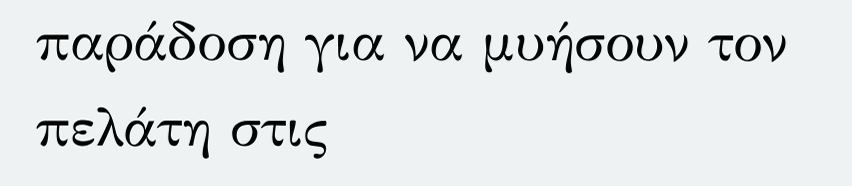παράδοση για να μυήσουν τον πελάτη στις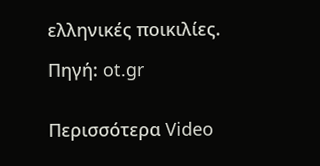ελληνικές ποικιλίες.

Πηγή: ot.gr


Περισσότερα Video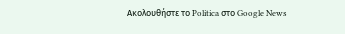Ακολουθήστε το Politica στο Google News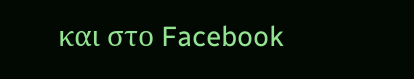και στο Facebook